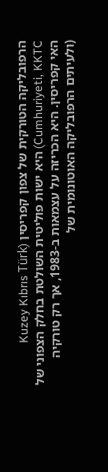הרפובליקה הטורקית של צפון קפריסין (Kuzey Kıbrıs Türk Cumhuriyeti, KKTC) היא ישות פוליטית השולטת בחלק הצפוני של האי קפריסין. היא הכריזה על עצמאות ב-1983, אך רק טורקיה (ולעיתים הרפובליקה האוטונומית של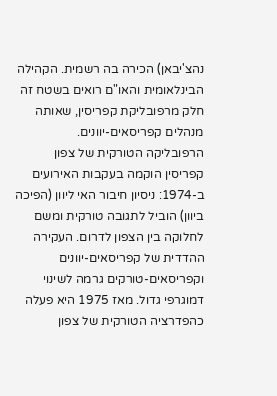נהצ'יבאן) הכירה בה רשמית. הקהילה הבינלאומית והאו"ם רואים בשטח זה חלק מרפובליקת קפריסין, שאותה מנהלים קפריסאים-יוונים.
הרפובליקה הטורקית של צפון קפריסין הוקמה בעקבות האירועים ב-1974: ניסיון חיבור האי ליוון (הפיכה ביוון) הוביל לתגובה טורקית ומשם לחלוקה בין הצפון לדרום. העקירה ההדדית של קפריסאים-יוונים וקפריסאים-טורקים גרמה לשינוי דמוגרפי גדול. מאז 1975 היא פעלה כהפדרציה הטורקית של צפון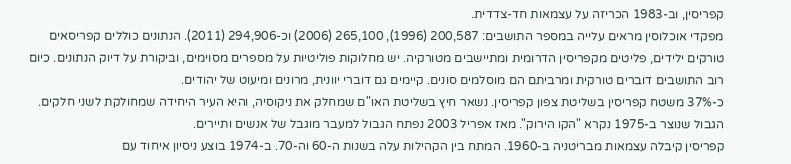קפריסין, וב-1983 הכריזה על עצמאות חד-צדדית.
מפקדי אוכלוסין מראים עלייה במספר התושבים: 200,587 (1996), 265,100 (2006) וכ-294,906 (2011). הנתונים כוללים קפריסאים טורקים ילידים, פליטים מקפריסין הדרומית ומתיישבים מטורקיה. יש מחלוקות פוליטיות על מספרים מסוימים, וביקורת על דיוק הנתונים. כיום רוב התושבים דוברים טורקית ומרביתם הם מוסלמים סונים. קיימים גם דוברי יוונית, מרונים ומיעוט של יהודים.
כ-37% משטח קפריסין בשליטת צפון קפריסין. נשאר חיץ בשליטת האו"ם שמחלק את ניקוסיה, והיא העיר היחידה שמחולקת לשני חלקים. הגבול שנוצר ב-1975 נקרא "הקו הירוק". מאז אפריל 2003 נפתח הגבול למעבר מוגבל של אנשים ותיירים.
קפריסין קיבלה עצמאות מבריטניה ב-1960. המתח בין הקהילות עלה בשנות ה-60 וה-70. ב-1974 בוצע ניסיון איחוד עם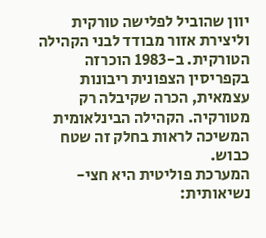יוון שהוביל לפלישה טורקית וליצירת אזור מבודד לבני הקהילה הטורקית. ב-1983 הוכרזה בקפריסין הצפונית ריבונות עצמאית, הכרה שקיבלה רק מטורקיה. הקהילה הבינלאומית המשיכה לראות בחלק זה שטח כבוש.
המערכת פוליטית היא חצי-נשיאותית: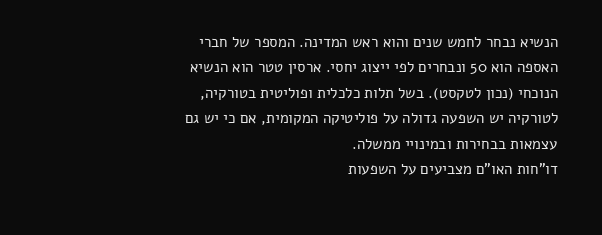הנשיא נבחר לחמש שנים והוא ראש המדינה. המספר של חברי האספה הוא 50 ונבחרים לפי ייצוג יחסי. ארסין טטר הוא הנשיא הנוכחי (נכון לטקסט). בשל תלות כלכלית ופוליטית בטורקיה, לטורקיה יש השפעה גדולה על פוליטיקה המקומית, אם כי יש גם עצמאות בבחירות ובמינויי ממשלה.
דו"חות האו"ם מצביעים על השפעות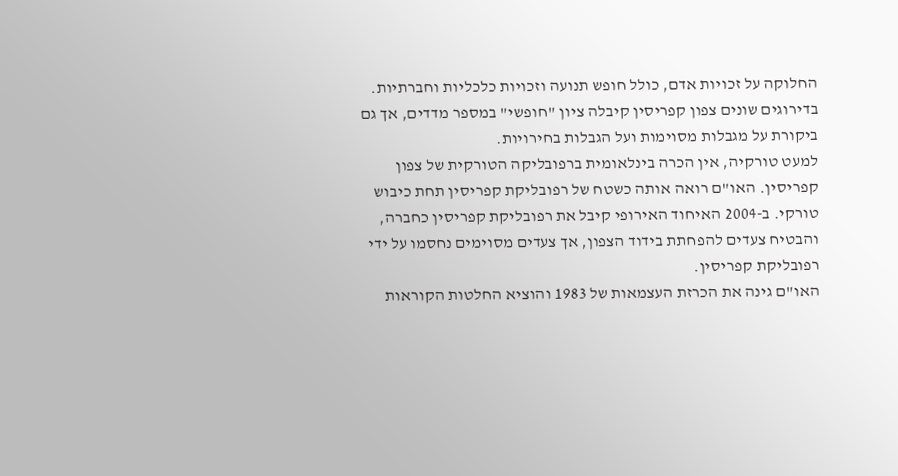החלוקה על זכויות אדם, כולל חופש תנועה וזכויות כלכליות וחברתיות. בדירוגים שונים צפון קפריסין קיבלה ציון "חופשי" במספר מדדים, אך גם ביקורת על מגבלות מסוימות ועל הגבלות בחירויות.
למעט טורקיה, אין הכרה בינלאומית ברפובליקה הטורקית של צפון קפריסין. האו"ם רואה אותה כשטח של רפובליקת קפריסין תחת כיבוש טורקי. ב-2004 האיחוד האירופי קיבל את רפובליקת קפריסין כחברה, והבטיח צעדים להפחתת בידוד הצפון, אך צעדים מסוימים נחסמו על ידי רפובליקת קפריסין.
האו"ם גינה את הכרזת העצמאות של 1983 והוציא החלטות הקוראות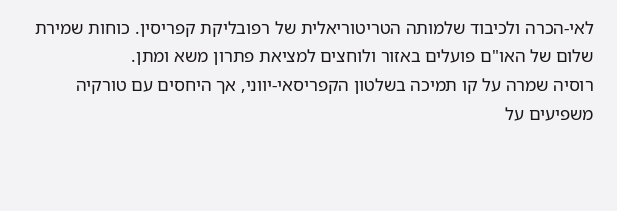לאי-הכרה ולכיבוד שלמותה הטריטוריאלית של רפובליקת קפריסין. כוחות שמירת שלום של האו"ם פועלים באזור ולוחצים למציאת פתרון משא ומתן.
רוסיה שמרה על קו תמיכה בשלטון הקפריסאי-יווני, אך היחסים עם טורקיה משפיעים על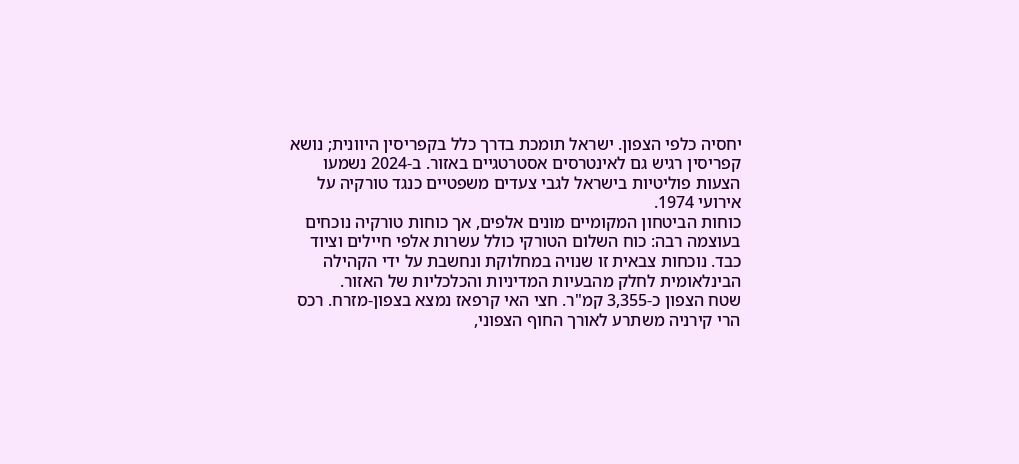יחסיה כלפי הצפון. ישראל תומכת בדרך כלל בקפריסין היוונית; נושא קפריסין רגיש גם לאינטרסים אסטרטגיים באזור. ב-2024 נשמעו הצעות פוליטיות בישראל לגבי צעדים משפטיים כנגד טורקיה על אירועי 1974.
כוחות הביטחון המקומיים מונים אלפים, אך כוחות טורקיה נוכחים בעוצמה רבה: כוח השלום הטורקי כולל עשרות אלפי חיילים וציוד כבד. נוכחות צבאית זו שנויה במחלוקת ונחשבת על ידי הקהילה הבינלאומית לחלק מהבעיות המדיניות והכלכליות של האזור.
שטח הצפון כ-3,355 קמ"ר. חצי האי קרפאז נמצא בצפון-מזרח. רכס הרי קירניה משתרע לאורך החוף הצפוני,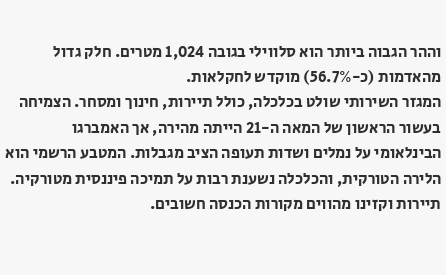וההר הגבוה ביותר הוא סלווילי בגובה 1,024 מטרים. חלק גדול מהאדמות (כ-56.7%) מוקדש לחקלאות.
המגזר השירותי שולט בכלכלה, כולל תיירות, חינוך ומסחר. הצמיחה בעשור הראשון של המאה ה-21 הייתה מהירה, אך האמברגו הבינלאומי על נמלים ושדות תעופה הציב מגבלות. המטבע הרשמי הוא הלירה הטורקית, והכלכלה נשענת רבות על תמיכה פיננסית מטורקיה. תיירות וקזינו מהווים מקורות הכנסה חשובים.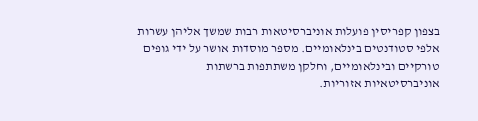בצפון קפריסין פועלות אוניברסיטאות רבות שמשך אליהן עשרות אלפי סטודנטים בינלאומיים. מספר מוסדות אושר על ידי גופים טורקיים ובינלאומיים, וחלקן משתתפות ברשתות אוניברסיטאיות אזוריות.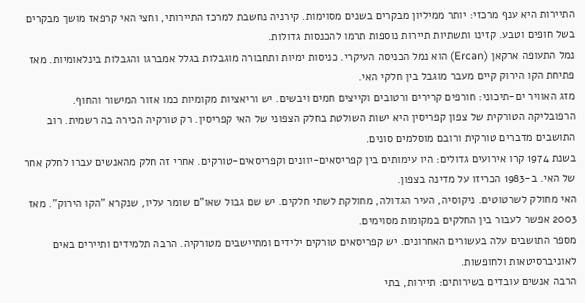התיירות היא ענף מרכזי: יותר ממיליון מבקרים בשנים מסוימות. קירניה נחשבת למרכז התיירותי, וחצי האי קרפאז מושך מבקרים בשל חופים וטבע. קזינו ותשתיות תיירות נוספות תרמו להכנסות גדולות.
נמל התעופה ארקאן (Ercan) הוא נמל הכניסה העיקרי. כניסות ימיות ותחבורה מוגבלות בגלל אמברגו והגבלות בינלאומיות. מאז פתיחת הקו הירוק קיים מעבר מוגבל בין חלקי האי.
מזג האוויר ים-תיכוני: חורפים קרירים ורטובים וקייצים חמים ויבשים. יש וריאציות מקומיות כמו אזור המישור והחוף.
הרפובליקה הטורקית של צפון קפריסין היא ישות השולטת בחלק הצפוני של האי קפריסין. רק טורקיה הכירה בה רשמית. רוב התושבים מדברים טורקית ורובם מוסלמים סונים.
בשנת 1974 קרו אירועים גדולים: היו עימותים בין קפריסאים-יוונים וקפריסאים-טורקים. אחרי זה חלק מהאנשים עברו לחלק אחר של האי. ב-1983 הכריזו על מדינה בצפון.
האי מחולק לשרטוטים. ניקוסיה, העיר הגדולה, מחולקת לשתי חלקים. יש שם גבול שאו"ם שומר עליו, שנקרא "הקו הירוק". מאז 2003 אפשר לעבור בין החלקים במקומות מסוימים.
מספר התושבים עלה בעשורים האחרונים. יש קפריסאים טורקים ילידים ומתיישבים מטורקיה. הרבה תלמידים ותיירים באים לאוניברסיטאות ולחופשות.
הרבה אנשים עובדים בשירותים: תיירות, בתי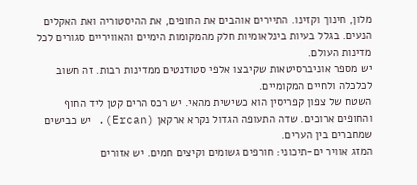מלון, חינוך וקזינו. התיירים אוהבים את החופים, את ההיסטוריה ואת האקלים הנעים. בגלל בעיות בינלאומיות חלק מהמקומות הימיים והאוויריים סגורים לכל מדינות העולם.
יש מספר אוניברסיטאות שקיבצו אלפי סטודנטים ממדינות רבות. זה חשוב לכלכלה ולחיים המקומיים.
השטח של צפון קפריסין הוא כשישית מהאי. יש רכס הרים קטן ליד החוף והחופים ארוכים. שדה התעופה הגדול נקרא ארקאן (Ercan). יש כבישים שמחברים בין הערים.
המזג אוויר ים-תיכוני: חורפים גשומים וקיצים חמים. יש אזורים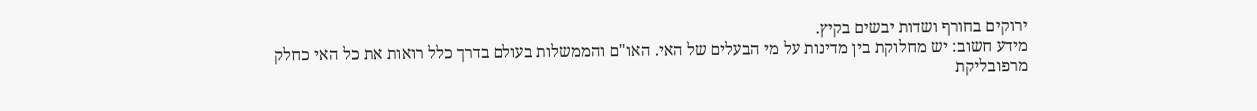ירוקים בחורף ושדות יבשים בקיץ.
מידע חשוב: יש מחלוקת בין מדינות על מי הבעלים של האי. האו"ם והממשלות בעולם בדרך כלל רואות את כל האי כחלק מרפובליקת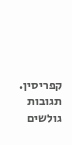קפריסין.
תגובות גולשים